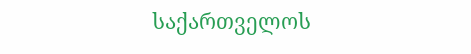საქართველოს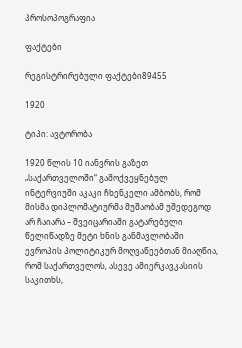პროსოპოგრაფია

ფაქტები

რეგისტრირებული ფაქტები89455

1920

ტიპი: ავტორობა

1920 წლის 10 იანვრის გაზეთ „საქართველოში“ გამოქვეყნებულ ინტერვიუში აკაკი ჩხენკელი ამბობს, რომ მისმა დიპლომატიურმა მუშაობამ უშედეგოდ არ ჩაიარა – შვეიცარიაში გატარებული წელიწადზე მეტი ხნის განმავლობაში ევროპის პოლიტიკურ მოღვაწეებთან მიაღწია, რომ საქართველოს, ასევე ამიერკავკასიის საკითხს,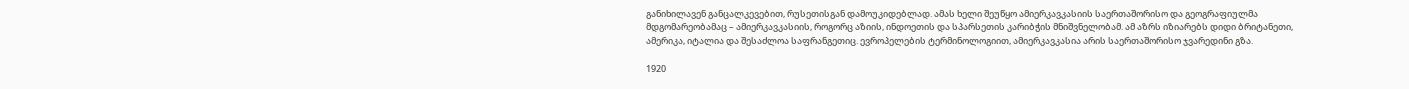განიხილავენ განცალკევებით, რუსეთისგან დამოუკიდებლად. ამას ხელი შეუწყო ამიერკავკასიის საერთაშორისო და გეოგრაფიულმა მდგომარეობამაც – ამიერკავკასიის, როგორც აზიის, ინდოეთის და სპარსეთის კარიბჭის მნიშვნელობამ. ამ აზრს იზიარებს დიდი ბრიტანეთი, ამერიკა, იტალია და შესაძლოა საფრანგეთიც. ევროპელების ტერმინოლოგიით, ამიერკავკასია არის საერთაშორისო ჯვარედინი გზა.

1920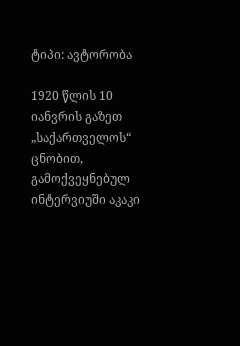ტიპი: ავტორობა

1920 წლის 10 იანვრის გაზეთ „საქართველოს“ ცნობით, გამოქვეყნებულ ინტერვიუში აკაკი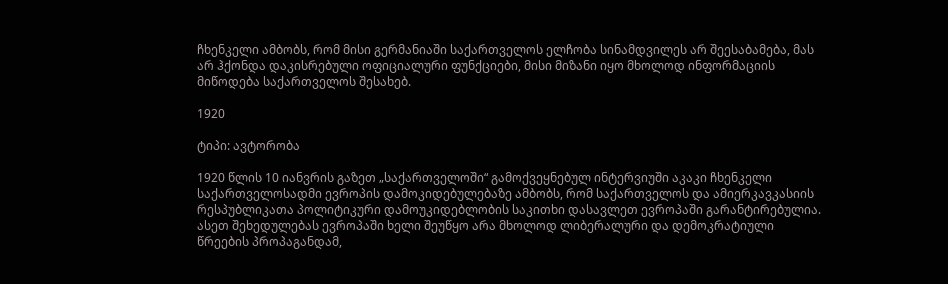ჩხენკელი ამბობს, რომ მისი გერმანიაში საქართველოს ელჩობა სინამდვილეს არ შეესაბამება, მას არ ჰქონდა დაკისრებული ოფიციალური ფუნქციები, მისი მიზანი იყო მხოლოდ ინფორმაციის მიწოდება საქართველოს შესახებ.

1920

ტიპი: ავტორობა

1920 წლის 10 იანვრის გაზეთ „საქართველოში“ გამოქვეყნებულ ინტერვიუში აკაკი ჩხენკელი საქართველოსადმი ევროპის დამოკიდებულებაზე ამბობს, რომ საქართველოს და ამიერკავკასიის რესპუბლიკათა პოლიტიკური დამოუკიდებლობის საკითხი დასავლეთ ევროპაში გარანტირებულია. ასეთ შეხედულებას ევროპაში ხელი შეუწყო არა მხოლოდ ლიბერალური და დემოკრატიული წრეების პროპაგანდამ,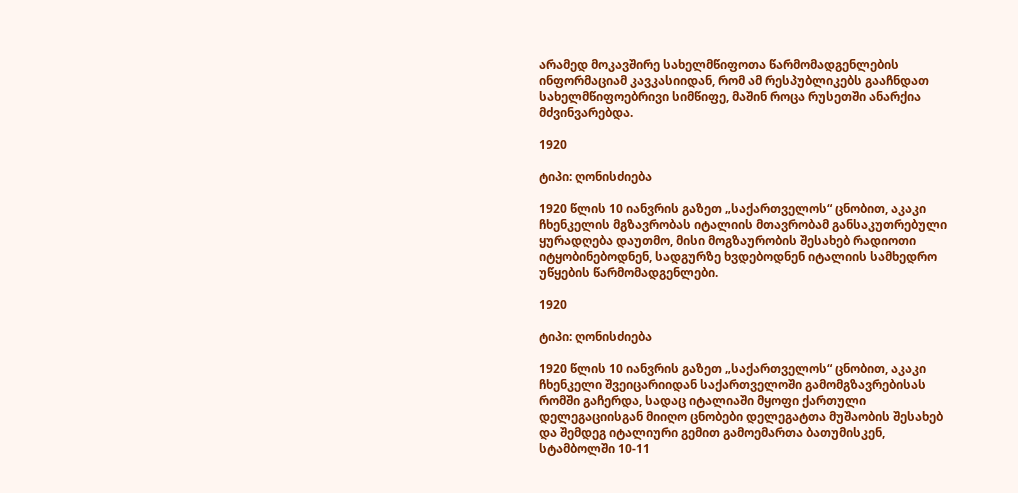არამედ მოკავშირე სახელმწიფოთა წარმომადგენლების ინფორმაციამ კავკასიიდან, რომ ამ რესპუბლიკებს გააჩნდათ სახელმწიფოებრივი სიმწიფე, მაშინ როცა რუსეთში ანარქია მძვინვარებდა.

1920

ტიპი: ღონისძიება

1920 წლის 10 იანვრის გაზეთ „საქართველოს“ ცნობით, აკაკი ჩხენკელის მგზავრობას იტალიის მთავრობამ განსაკუთრებული ყურადღება დაუთმო, მისი მოგზაურობის შესახებ რადიოთი იტყობინებოდნენ, სადგურზე ხვდებოდნენ იტალიის სამხედრო უწყების წარმომადგენლები.

1920

ტიპი: ღონისძიება

1920 წლის 10 იანვრის გაზეთ „საქართველოს“ ცნობით, აკაკი ჩხენკელი შვეიცარიიდან საქართველოში გამომგზავრებისას რომში გაჩერდა, სადაც იტალიაში მყოფი ქართული დელეგაციისგან მიიღო ცნობები დელეგატთა მუშაობის შესახებ და შემდეგ იტალიური გემით გამოემართა ბათუმისკენ, სტამბოლში 10-11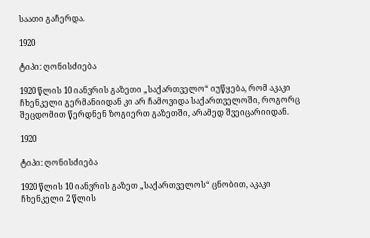საათი გაჩერდა.

1920

ტიპი: ღონისძიება

1920 წლის 10 იანვრის გაზეთი „საქართველო“ იუწყება, რომ აკაკი ჩხენკელი გერმანიიდან კი არ ჩამოვიდა საქართველოში, როგორც შეცდომით წერდნენ ზოგიერთ გაზეთში, არამედ შვეიცარიიდან.

1920

ტიპი: ღონისძიება

1920 წლის 10 იანვრის გაზეთ „საქართველოს“ ცნობით, აკაკი ჩხენკელი 2 წლის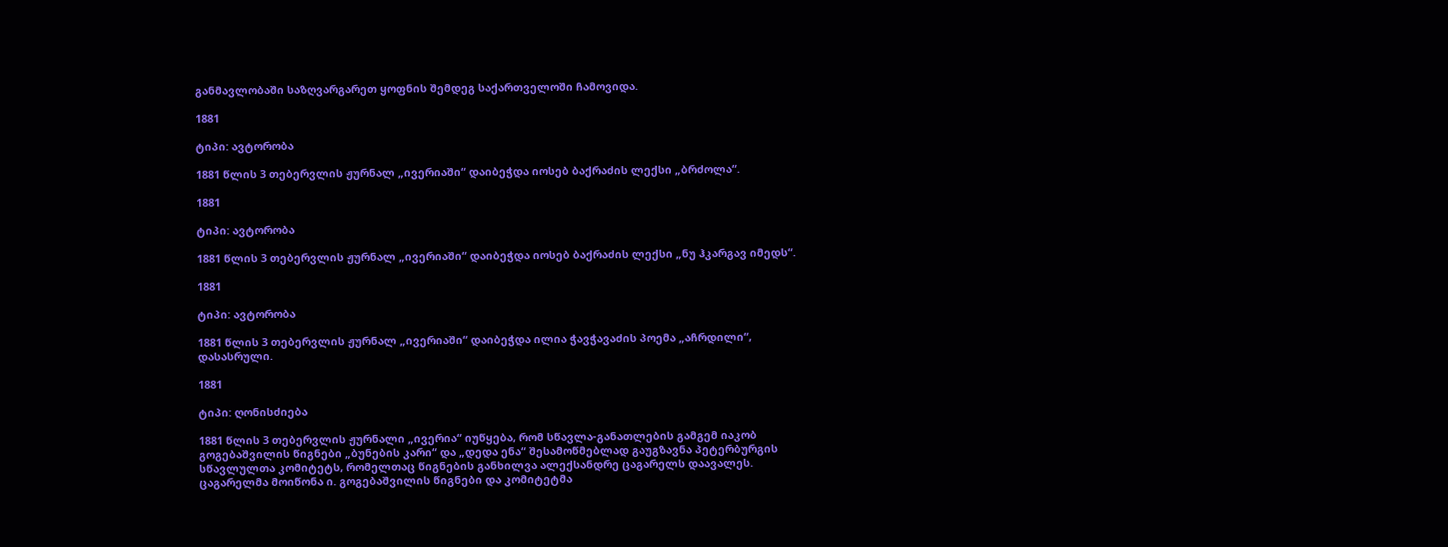განმავლობაში საზღვარგარეთ ყოფნის შემდეგ საქართველოში ჩამოვიდა.

1881

ტიპი: ავტორობა

1881 წლის 3 თებერვლის ჟურნალ „ივერიაში“ დაიბეჭდა იოსებ ბაქრაძის ლექსი „ბრძოლა“.

1881

ტიპი: ავტორობა

1881 წლის 3 თებერვლის ჟურნალ „ივერიაში“ დაიბეჭდა იოსებ ბაქრაძის ლექსი „ნუ ჰკარგავ იმედს“.

1881

ტიპი: ავტორობა

1881 წლის 3 თებერვლის ჟურნალ „ივერიაში“ დაიბეჭდა ილია ჭავჭავაძის პოემა „აჩრდილი“, დასასრული.

1881

ტიპი: ღონისძიება

1881 წლის 3 თებერვლის ჟურნალი „ივერია“ იუწყება, რომ სწავლა-განათლების გამგემ იაკობ გოგებაშვილის წიგნები „ბუნების კარი“ და „დედა ენა“ შესამოწმებლად გაუგზავნა პეტერბურგის სწავლულთა კომიტეტს, რომელთაც წიგნების განხილვა ალექსანდრე ცაგარელს დაავალეს. ცაგარელმა მოიწონა ი. გოგებაშვილის წიგნები და კომიტეტმა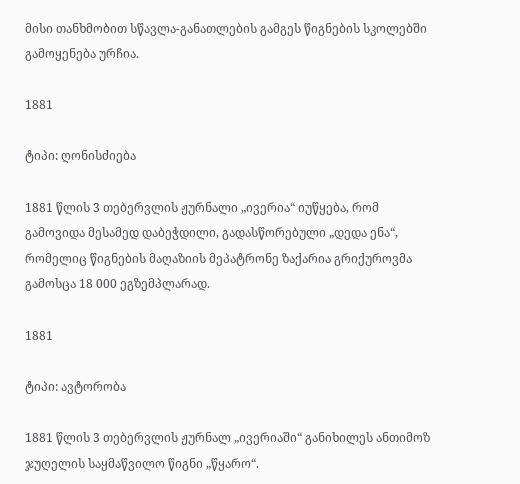მისი თანხმობით სწავლა-განათლების გამგეს წიგნების სკოლებში გამოყენება ურჩია.

1881

ტიპი: ღონისძიება

1881 წლის 3 თებერვლის ჟურნალი „ივერია“ იუწყება, რომ გამოვიდა მესამედ დაბეჭდილი, გადასწორებული „დედა ენა“, რომელიც წიგნების მაღაზიის მეპატრონე ზაქარია გრიქუროვმა გამოსცა 18 000 ეგზემპლარად.

1881

ტიპი: ავტორობა

1881 წლის 3 თებერვლის ჟურნალ „ივერიაში“ განიხილეს ანთიმოზ ჯუღელის საყმაწვილო წიგნი „წყარო“.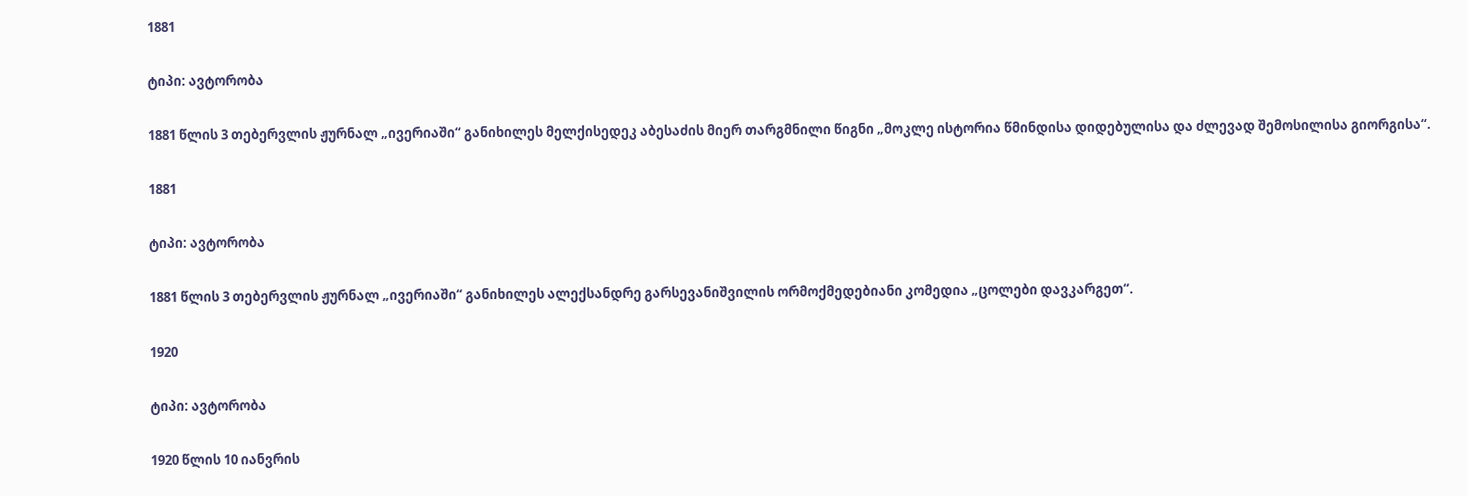1881

ტიპი: ავტორობა

1881 წლის 3 თებერვლის ჟურნალ „ივერიაში“ განიხილეს მელქისედეკ აბესაძის მიერ თარგმნილი წიგნი „მოკლე ისტორია წმინდისა დიდებულისა და ძლევად შემოსილისა გიორგისა“.

1881

ტიპი: ავტორობა

1881 წლის 3 თებერვლის ჟურნალ „ივერიაში“ განიხილეს ალექსანდრე გარსევანიშვილის ორმოქმედებიანი კომედია „ცოლები დავკარგეთ“.

1920

ტიპი: ავტორობა

1920 წლის 10 იანვრის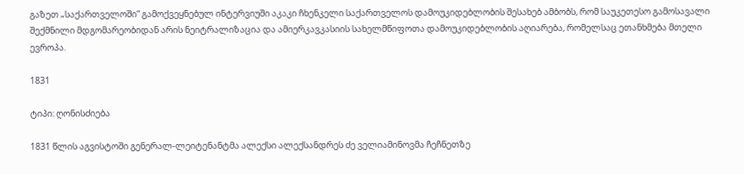გაზეთ „საქართველოში“ გამოქვეყნებულ ინტერვიუში აკაკი ჩხენკელი საქართველოს დამოუკიდებლობის შესახებ ამბობს, რომ საუკეთესო გამოსავალი შექმნილი მდგომარეობიდან არის ნეიტრალიზაცია და ამიერკავკასიის სახელმწიფოთა დამოუკიდებლობის აღიარება, რომელსაც ეთანხმება მთელი ევროპა.

1831

ტიპი: ღონისძიება

1831 წლის აგვისტოში გენერალ-ლეიტენანტმა ალექსი ალექსანდრეს ძე ველიამინოვმა ჩეჩნეთზე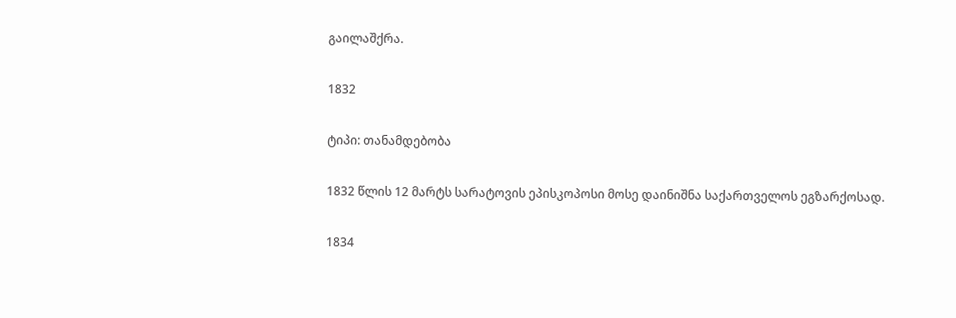გაილაშქრა.

1832

ტიპი: თანამდებობა

1832 წლის 12 მარტს სარატოვის ეპისკოპოსი მოსე დაინიშნა საქართველოს ეგზარქოსად.

1834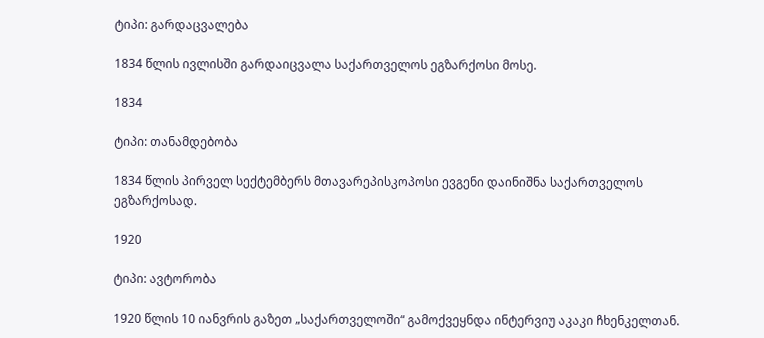ტიპი: გარდაცვალება

1834 წლის ივლისში გარდაიცვალა საქართველოს ეგზარქოსი მოსე.

1834

ტიპი: თანამდებობა

1834 წლის პირველ სექტემბერს მთავარეპისკოპოსი ევგენი დაინიშნა საქართველოს ეგზარქოსად.

1920

ტიპი: ავტორობა

1920 წლის 10 იანვრის გაზეთ „საქართველოში“ გამოქვეყნდა ინტერვიუ აკაკი ჩხენკელთან.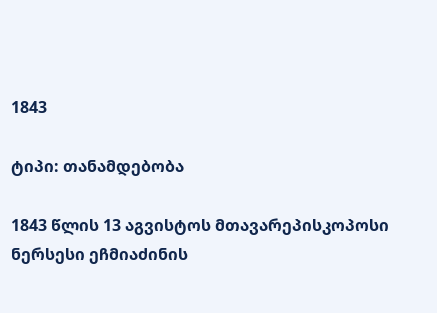1843

ტიპი: თანამდებობა

1843 წლის 13 აგვისტოს მთავარეპისკოპოსი ნერსესი ეჩმიაძინის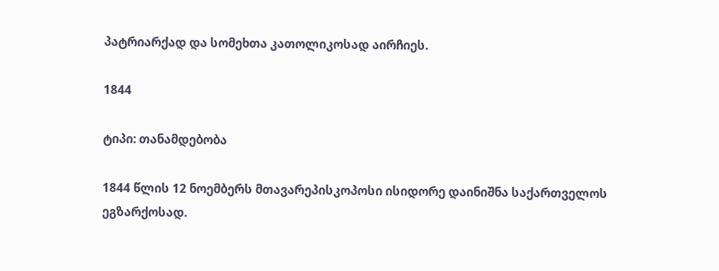პატრიარქად და სომეხთა კათოლიკოსად აირჩიეს.

1844

ტიპი: თანამდებობა

1844 წლის 12 ნოემბერს მთავარეპისკოპოსი ისიდორე დაინიშნა საქართველოს ეგზარქოსად.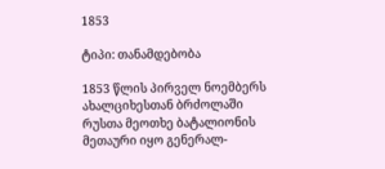1853

ტიპი: თანამდებობა

1853 წლის პირველ ნოემბერს ახალციხესთან ბრძოლაში რუსთა მეოთხე ბატალიონის მეთაური იყო გენერალ-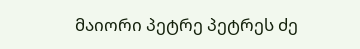მაიორი პეტრე პეტრეს ძე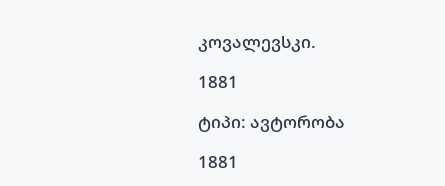კოვალევსკი.

1881

ტიპი: ავტორობა

1881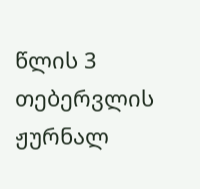წლის 3 თებერვლის ჟურნალ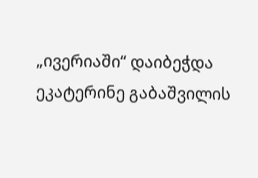„ივერიაში“ დაიბეჭდა ეკატერინე გაბაშვილის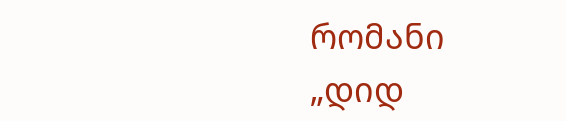რომანი „დიდ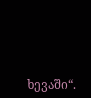ხევაში“.